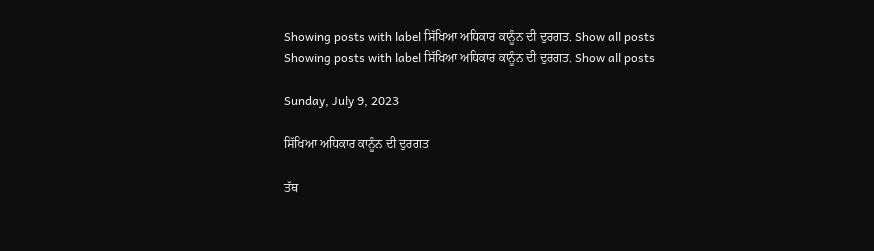Showing posts with label ਸਿੱਖਿਆ ਅਧਿਕਾਰ ਕਾਨੂੰਨ ਦੀ ਦੁਰਗਤ. Show all posts
Showing posts with label ਸਿੱਖਿਆ ਅਧਿਕਾਰ ਕਾਨੂੰਨ ਦੀ ਦੁਰਗਤ. Show all posts

Sunday, July 9, 2023

ਸਿੱਖਿਆ ਅਧਿਕਾਰ ਕਾਨੂੰਨ ਦੀ ਦੁਰਗਤ

ਤੱਥ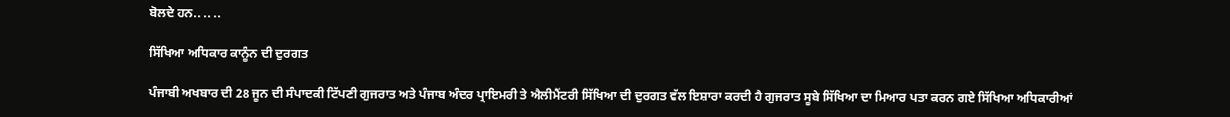ਬੋਲਦੇ ਹਨ.. .. ..

ਸਿੱਖਿਆ ਅਧਿਕਾਰ ਕਾਨੂੰਨ ਦੀ ਦੁਰਗਤ

ਪੰਜਾਬੀ ਅਖਬਾਰ ਦੀ 28 ਜੂਨ ਦੀ ਸੰਪਾਦਕੀ ਟਿੱਪਣੀ ਗੁਜਰਾਤ ਅਤੇ ਪੰਜਾਬ ਅੰਦਰ ਪ੍ਰਾਇਮਰੀ ਤੇ ਐਲੀਮੈਂਟਰੀ ਸਿੱਖਿਆ ਦੀ ਦੁਰਗਤ ਵੱਲ ਇਸ਼ਾਰਾ ਕਰਦੀ ਹੈ ਗੁਜਰਾਤ ਸੂਬੇ ਸਿੱਖਿਆ ਦਾ ਮਿਆਰ ਪਤਾ ਕਰਨ ਗਏ ਸਿੱਖਿਆ ਅਧਿਕਾਰੀਆਂ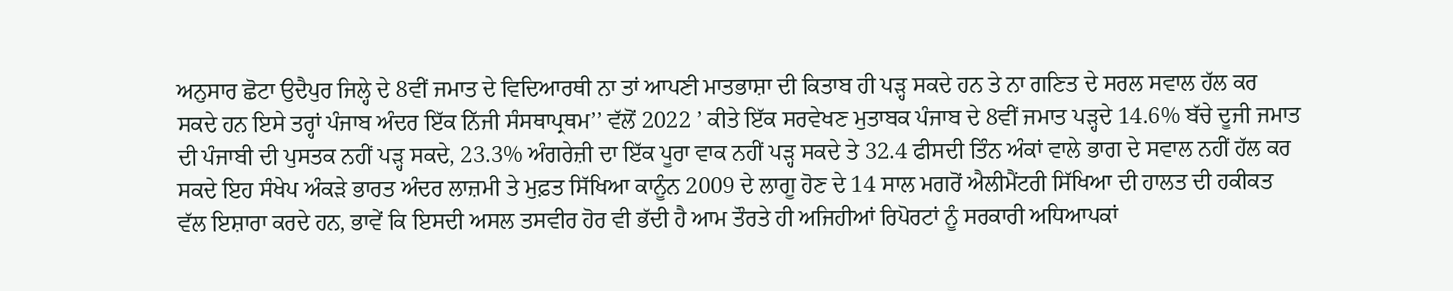ਅਨੁਸਾਰ ਛੋਟਾ ਉਦੈਪੁਰ ਜਿਲ੍ਹੇ ਦੇ 8ਵੀਂ ਜਮਾਤ ਦੇ ਵਿਦਿਆਰਥੀ ਨਾ ਤਾਂ ਆਪਣੀ ਮਾਤਭਾਸ਼ਾ ਦੀ ਕਿਤਾਬ ਹੀ ਪੜ੍ਹ ਸਕਦੇ ਹਨ ਤੇ ਨਾ ਗਣਿਤ ਦੇ ਸਰਲ ਸਵਾਲ ਹੱਲ ਕਰ ਸਕਦੇ ਹਨ ਇਸੇ ਤਰ੍ਹਾਂ ਪੰਜਾਬ ਅੰਦਰ ਇੱਕ ਨਿੱਜੀ ਸੰਸਥਾਪ੍ਰਥਮ’’ ਵੱਲੋਂ 2022 ’ ਕੀਤੇ ਇੱਕ ਸਰਵੇਖਣ ਮੁਤਾਬਕ ਪੰਜਾਬ ਦੇ 8ਵੀਂ ਜਮਾਤ ਪੜ੍ਹਦੇ 14.6% ਬੱਚੇ ਦੂਜੀ ਜਮਾਤ ਦੀ ਪੰਜਾਬੀ ਦੀ ਪੁਸਤਕ ਨਹੀਂ ਪੜ੍ਹ ਸਕਦੇ, 23.3% ਅੰਗਰੇਜ਼ੀ ਦਾ ਇੱਕ ਪੂਰਾ ਵਾਕ ਨਹੀਂ ਪੜ੍ਹ ਸਕਦੇ ਤੇ 32.4 ਫੀਸਦੀ ਤਿੰਨ ਅੰਕਾਂ ਵਾਲੇ ਭਾਗ ਦੇ ਸਵਾਲ ਨਹੀਂ ਹੱਲ ਕਰ ਸਕਦੇ ਇਹ ਸੰਖੇਪ ਅੰਕੜੇ ਭਾਰਤ ਅੰਦਰ ਲਾਜ਼ਮੀ ਤੇ ਮੁਫ਼ਤ ਸਿੱਖਿਆ ਕਾਨੂੰਨ 2009 ਦੇ ਲਾਗੂ ਹੋਣ ਦੇ 14 ਸਾਲ ਮਗਰੋਂ ਐਲੀਮੈਂਟਰੀ ਸਿੱਖਿਆ ਦੀ ਹਾਲਤ ਦੀ ਹਕੀਕਤ ਵੱਲ ਇਸ਼ਾਰਾ ਕਰਦੇ ਹਨ, ਭਾਵੇਂ ਕਿ ਇਸਦੀ ਅਸਲ ਤਸਵੀਰ ਹੋਰ ਵੀ ਭੱਦੀ ਹੈ ਆਮ ਤੌਰਤੇ ਹੀ ਅਜਿਹੀਆਂ ਰਿਪੋਰਟਾਂ ਨੂੰ ਸਰਕਾਰੀ ਅਧਿਆਪਕਾਂ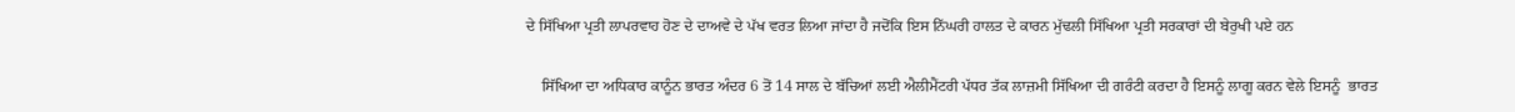ਦੇ ਸਿੱਖਿਆ ਪ੍ਰਤੀ ਲਾਪਰਵਾਹ ਹੋਣ ਦੇ ਦਾਅਵੇ ਦੇ ਪੱਖ ਵਰਤ ਲਿਆ ਜਾਂਦਾ ਹੈ ਜਦੋਂਕਿ ਇਸ ਨਿੱਘਰੀ ਹਾਲਤ ਦੇ ਕਾਰਨ ਮੁੱਢਲੀ ਸਿੱਖਿਆ ਪ੍ਰਤੀ ਸਰਕਾਰਾਂ ਦੀ ਬੇਰੁਖੀ ਪਏ ਹਨ

    ਸਿੱਖਿਆ ਦਾ ਅਧਿਕਾਰ ਕਾਨੂੰਨ ਭਾਰਤ ਅੰਦਰ 6 ਤੋਂ 14 ਸਾਲ ਦੇ ਬੱਚਿਆਂ ਲਈ ਐਲੀਮੈਂਟਰੀ ਪੱਧਰ ਤੱਕ ਲਾਜ਼ਮੀ ਸਿੱਖਿਆ ਦੀ ਗਰੰਟੀ ਕਰਦਾ ਹੈ ਇਸਨੂੰ ਲਾਗੂ ਕਰਨ ਵੇਲੇ ਇਸਨੂੰ  ਭਾਰਤ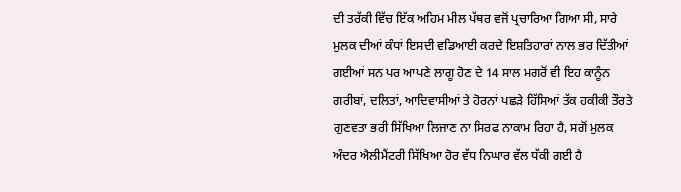ਦੀ ਤਰੱਕੀ ਵਿੱਚ ਇੱਕ ਅਹਿਮ ਮੀਲ ਪੱਥਰ ਵਜੋਂ ਪ੍ਰਚਾਰਿਆ ਗਿਆ ਸੀ, ਸਾਰੇ ਮੁਲਕ ਦੀਆਂ ਕੰਧਾਂ ਇਸਦੀ ਵਡਿਆਈ ਕਰਦੇ ਇਸ਼ਤਿਹਾਰਾਂ ਨਾਲ ਭਰ ਦਿੱਤੀਆਂ ਗਈਆਂ ਸਨ ਪਰ ਆਪਣੇ ਲਾਗੂ ਹੋਣ ਦੇ 14 ਸਾਲ ਮਗਰੋਂ ਵੀ ਇਹ ਕਾਨੂੰਨ ਗਰੀਬਾਂ, ਦਲਿਤਾਂ, ਆਦਿਵਾਸੀਆਂ ਤੇ ਹੋਰਨਾਂ ਪਛੜੇ ਹਿੱਸਿਆਂ ਤੱਕ ਹਕੀਕੀ ਤੌਰਤੇ ਗੁਣਵਤਾ ਭਰੀ ਸਿੱਖਿਆ ਲਿਜਾਣ ਨਾ ਸਿਰਫ ਨਾਕਾਮ ਰਿਹਾ ਹੈ, ਸਗੋਂ ਮੁਲਕ ਅੰਦਰ ਐਲੀਮੈਂਟਰੀ ਸਿੱਖਿਆ ਹੋਰ ਵੱਧ ਨਿਘਾਰ ਵੱਲ ਧੱਕੀ ਗਈ ਹੈ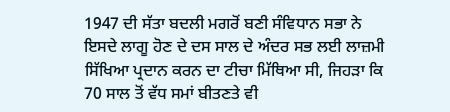1947 ਦੀ ਸੱਤਾ ਬਦਲੀ ਮਗਰੋਂ ਬਣੀ ਸੰਵਿਧਾਨ ਸਭਾ ਨੇ ਇਸਦੇ ਲਾਗੂ ਹੋਣ ਦੇ ਦਸ ਸਾਲ ਦੇ ਅੰਦਰ ਸਭ ਲਈ ਲਾਜ਼ਮੀ ਸਿੱਖਿਆ ਪ੍ਰਦਾਨ ਕਰਨ ਦਾ ਟੀਚਾ ਮਿੱਥਿਆ ਸੀ, ਜਿਹੜਾ ਕਿ 70 ਸਾਲ ਤੋਂ ਵੱਧ ਸਮਾਂ ਬੀਤਣਤੇ ਵੀ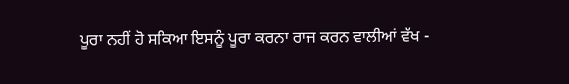ਪੂਰਾ ਨਹੀਂ ਹੋ ਸਕਿਆ ਇਸਨੂੰ ਪੂਰਾ ਕਰਨਾ ਰਾਜ ਕਰਨ ਵਾਲੀਆਂ ਵੱਖ -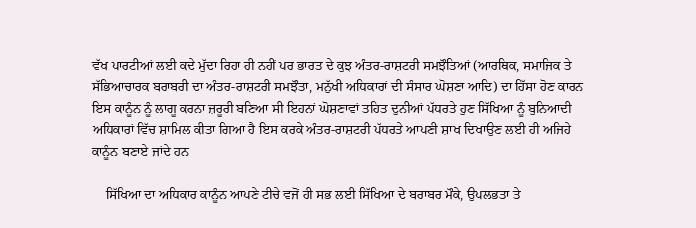ਵੱਖ ਪਾਰਟੀਆਂ ਲਈ ਕਦੇ ਮੁੱਦਾ ਰਿਹਾ ਹੀ ਨਹੀਂ ਪਰ ਭਾਰਤ ਦੇ ਕੁਝ ਅੰਤਰ-ਰਾਸ਼ਟਰੀ ਸਮਝੌਤਿਆਂ (ਆਰਥਿਕ, ਸਮਾਜਿਕ ਤੇ ਸੱਭਿਆਚਾਰਕ ਬਰਾਬਰੀ ਦਾ ਅੰਤਰ-ਰਾਸ਼ਟਰੀ ਸਮਝੌਤਾ, ਮਨੁੱਖੀ ਅਧਿਕਾਰਾਂ ਦੀ ਸੰਸਾਰ ਘੋਸ਼ਣਾ ਆਦਿ) ਦਾ ਹਿੱਸਾ ਹੋਣ ਕਾਰਨ ਇਸ ਕਾਨੂੰਨ ਨੂੰ ਲਾਗੂ ਕਰਨਾ ਜ਼ਰੂਰੀ ਬਣਿਆ ਸੀ ਇਹਨਾਂ ਘੋਸ਼ਣਾਵਾਂ ਤਹਿਤ ਦੁਨੀਆਂ ਪੱਧਰਤੇ ਹੁਣ ਸਿੱਖਿਆ ਨੂੰ ਬੁਨਿਆਦੀ ਅਧਿਕਾਰਾਂ ਵਿੱਚ ਸ਼ਾਮਿਲ ਕੀਤਾ ਗਿਆ ਹੈ ਇਸ ਕਰਕੇ ਅੰਤਰ-ਰਾਸ਼ਟਰੀ ਪੱਧਰਤੇ ਆਪਣੀ ਸ਼ਾਖ ਦਿਖਾਉਣ ਲਈ ਹੀ ਅਜਿਹੇ ਕਾਨੂੰਨ ਬਣਾਏ ਜਾਂਦੇ ਹਨ

    ਸਿੱਖਿਆ ਦਾ ਅਧਿਕਾਰ ਕਾਨੂੰਨ ਆਪਣੇ ਟੀਚੇ ਵਜੋਂ ਹੀ ਸਭ ਲਈ ਸਿੱਖਿਆ ਦੇ ਬਰਾਬਰ ਮੌਕੇ, ਉਪਲਭਤਾ ਤੇ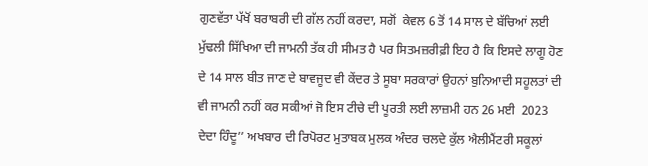ਗੁਣਵੱਤਾ ਪੱਖੋਂ ਬਰਾਬਰੀ ਦੀ ਗੱਲ ਨਹੀਂ ਕਰਦਾ, ਸਗੋਂ  ਕੇਵਲ 6 ਤੋਂ 14 ਸਾਲ ਦੇ ਬੱਚਿਆਂ ਲਈ ਮੁੱਢਲੀ ਸਿੱਖਿਆ ਦੀ ਜਾਮਨੀ ਤੱਕ ਹੀ ਸੀਮਤ ਹੈ ਪਰ ਸਿਤਮਜ਼ਰੀਫ਼ੀ ਇਹ ਹੈ ਕਿ ਇਸਦੇ ਲਾਗੂ ਹੋਣ ਦੇ 14 ਸਾਲ ਬੀਤ ਜਾਣ ਦੇ ਬਾਵਜੂਦ ਵੀ ਕੇਂਦਰ ਤੇ ਸੂਬਾ ਸਰਕਾਰਾਂ ਉਹਨਾਂ ਬੁਨਿਆਦੀ ਸਹੂਲਤਾਂ ਦੀ ਵੀ ਜਾਮਨੀ ਨਹੀਂ ਕਰ ਸਕੀਆਂ ਜੋ ਇਸ ਟੀਚੇ ਦੀ ਪੂਰਤੀ ਲਈ ਲਾਜ਼ਮੀ ਹਨ 26 ਮਈ  2023 ਦੇਦਾ ਹਿੰਦੂ’’ ਅਖਬਾਰ ਦੀ ਰਿਪੋਰਟ ਮੁਤਾਬਕ ਮੁਲਕ ਅੰਦਰ ਚਲਦੇ ਕੁੱਲ ਐਲੀਮੈਂਟਰੀ ਸਕੂਲਾਂ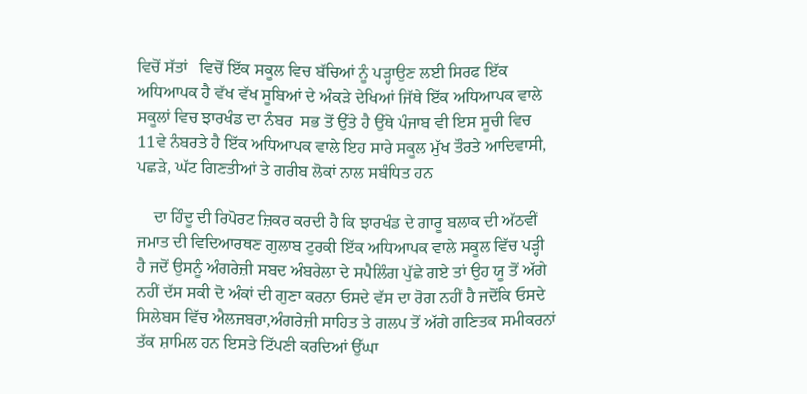ਵਿਚੋਂ ਸੱਤਾਂ   ਵਿਚੋਂ ਇੱਕ ਸਕੂਲ ਵਿਚ ਬੱਚਿਆਂ ਨੂੰ ਪੜ੍ਹਾਉਣ ਲਈ ਸਿਰਫ ਇੱਕ ਅਧਿਆਪਕ ਹੈ ਵੱਖ ਵੱਖ ਸੂਬਿਆਂ ਦੇ ਅੰਕੜੇ ਦੇਖਿਆਂ ਜਿੱਥੇ ਇੱਕ ਅਧਿਆਪਕ ਵਾਲੇ ਸਕੂਲਾਂ ਵਿਚ ਝਾਰਖੰਡ ਦਾ ਨੰਬਰ  ਸਭ ਤੋਂ ਉੱਤੇ ਹੈ ਉੱਥੇ ਪੰਜਾਬ ਵੀ ਇਸ ਸੂਚੀ ਵਿਚ 11ਵੇ ਨੰਬਰਤੇ ਹੈ ਇੱਕ ਅਧਿਆਪਕ ਵਾਲੇ ਇਹ ਸਾਰੇ ਸਕੂਲ ਮੁੱਖ ਤੌਰਤੇ ਆਦਿਵਾਸੀ, ਪਛੜੇ, ਘੱਟ ਗਿਣਤੀਆਂ ਤੇ ਗਰੀਬ ਲੋਕਾਂ ਨਾਲ ਸਬੰਧਿਤ ਹਨ

    ਦਾ ਹਿੰਦੂ ਦੀ ਰਿਪੋਰਟ ਜ਼ਿਕਰ ਕਰਦੀ ਹੈ ਕਿ ਝਾਰਖੰਡ ਦੇ ਗਾਰੂ ਬਲਾਕ ਦੀ ਅੱਠਵੀਂ ਜਮਾਤ ਦੀ ਵਿਦਿਆਰਥਣ ਗੁਲਾਬ ਟੁਰਕੀ ਇੱਕ ਅਧਿਆਪਕ ਵਾਲੇ ਸਕੂਲ ਵਿੱਚ ਪੜ੍ਹੀ ਹੈ ਜਦੋਂ ਉਸਨੂੰ ਅੰਗਰੇਜ਼ੀ ਸਬਦ ਅੰਬਰੇਲਾ ਦੇ ਸਪੈਲਿੰਗ ਪੁੱਛੇ ਗਏ ਤਾਂ ਉਹ ਯੂ ਤੋਂ ਅੱਗੇ ਨਹੀਂ ਦੱਸ ਸਕੀ ਦੋ ਅੰਕਾਂ ਦੀ ਗੁਣਾ ਕਰਨਾ ਓਸਦੇ ਵੱਸ ਦਾ ਰੋਗ ਨਹੀਂ ਹੈ ਜਦੋਂਕਿ ਓਸਦੇ ਸਿਲੇਬਸ ਵਿੱਚ ਐਲਜਬਰਾ,ਅੰਗਰੇਜ਼ੀ ਸਾਹਿਤ ਤੇ ਗਲਪ ਤੋਂ ਅੱਗੇ ਗਣਿਤਕ ਸਮੀਕਰਨਾਂ ਤੱਕ ਸ਼ਾਮਿਲ ਹਨ ਇਸਤੇ ਟਿੱਪਣੀ ਕਰਦਿਆਂ ਉੱਘਾ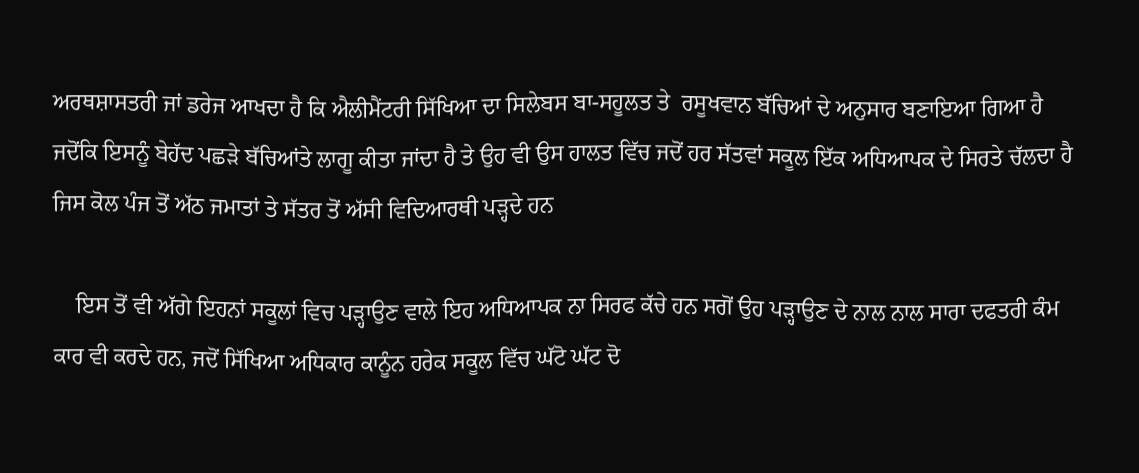ਅਰਥਸ਼ਾਸਤਰੀ ਜਾਂ ਡਰੇਜ ਆਖਦਾ ਹੈ ਕਿ ਐਲੀਮੈਂਟਰੀ ਸਿੱਖਿਆ ਦਾ ਸਿਲੇਬਸ ਬਾ-ਸਹੂਲਤ ਤੇ  ਰਸੂਖਵਾਨ ਬੱਚਿਆਂ ਦੇ ਅਨੁਸਾਰ ਬਣਾਇਆ ਗਿਆ ਹੈ ਜਦੋਂਕਿ ਇਸਨੂੰ ਬੇਹੱਦ ਪਛੜੇ ਬੱਚਿਆਂਤੇ ਲਾਗੂ ਕੀਤਾ ਜਾਂਦਾ ਹੈ ਤੇ ਉਹ ਵੀ ਉਸ ਹਾਲਤ ਵਿੱਚ ਜਦੋਂ ਹਰ ਸੱਤਵਾਂ ਸਕੂਲ ਇੱਕ ਅਧਿਆਪਕ ਦੇ ਸਿਰਤੇ ਚੱਲਦਾ ਹੈ ਜਿਸ ਕੋਲ ਪੰਜ ਤੋਂ ਅੱਠ ਜਮਾਤਾਂ ਤੇ ਸੱਤਰ ਤੋਂ ਅੱਸੀ ਵਿਦਿਆਰਥੀ ਪੜ੍ਹਦੇ ਹਨ

    ਇਸ ਤੋਂ ਵੀ ਅੱਗੇ ਇਹਨਾਂ ਸਕੂਲਾਂ ਵਿਚ ਪੜ੍ਹਾਉਣ ਵਾਲੇ ਇਹ ਅਧਿਆਪਕ ਨਾ ਸਿਰਫ ਕੱਚੇ ਹਨ ਸਗੋਂ ਉਹ ਪੜ੍ਹਾਉਣ ਦੇ ਨਾਲ ਨਾਲ ਸਾਰਾ ਦਫਤਰੀ ਕੰਮ ਕਾਰ ਵੀ ਕਰਦੇ ਹਨ, ਜਦੋਂ ਸਿੱਖਿਆ ਅਧਿਕਾਰ ਕਾਨੂੰਨ ਹਰੇਕ ਸਕੂਲ ਵਿੱਚ ਘੱਟੋ ਘੱਟ ਦੋ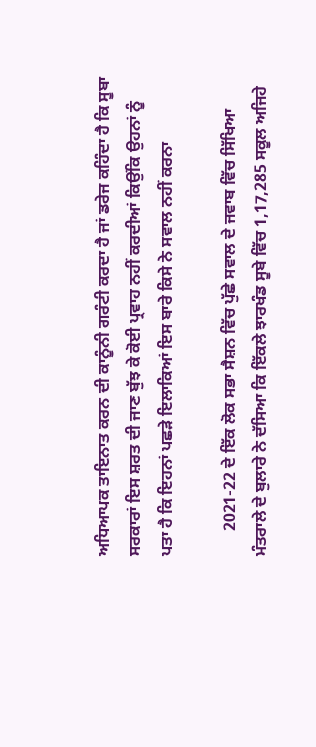ਅਧਿਆਪਕ ਤਾਇਨਾਤ ਕਰਨ ਦੀ ਕਾਨੂੰਨੀ ਗਰੰਟੀ ਕਰਦਾ ਹੈ ਜਾਂ ਡਰੇਜ ਕਹਿੰਦਾ ਹੈ ਕਿ ਸੂਬਾ ਸਰਕਾਰਾਂ ਇਸ ਸ਼ਰਤ ਦੀ ਜਾਣ ਬੁੱਝ ਕੇ ਕੋਈ ਪ੍ਰਵਾਹ ਨਹੀਂ ਕਰਦੀਆਂ ਕਿਉਂਕਿ ਉਹਨਾਂ ਨੂੰ ਪਤਾ ਹੈ ਕਿ ਇਹਨਾਂ ਪਛੜੇ ਇਲਾਕਿਆਂ ਇਸ ਬਾਰੇ ਕਿਸੇ ਨੇ ਸਵਾਲ ਨਹੀਂ ਕਰਨਾ

      2021-22 ਦੇ ਇੱਕ ਲੋਕ ਸਭਾ ਸੈਸ਼ਨ ਵਿੱਚ ਪੁੱਛੇ ਸਵਾਲ ਦੇ ਜਵਾਬ ਵਿੱਚ ਸਿੱਖਿਆ ਮੰਤਰਾਲੇ ਦੇ ਬੁਲਾਰੇ ਨੇ ਦੱਸਿਆ ਕਿ ਇੱਕਲੇ ਝਾਰਖੰਡ ਸੂਬੇ ਵਿੱਚ 1,17,285 ਸਕੂਲ ਅਜਿਹੇ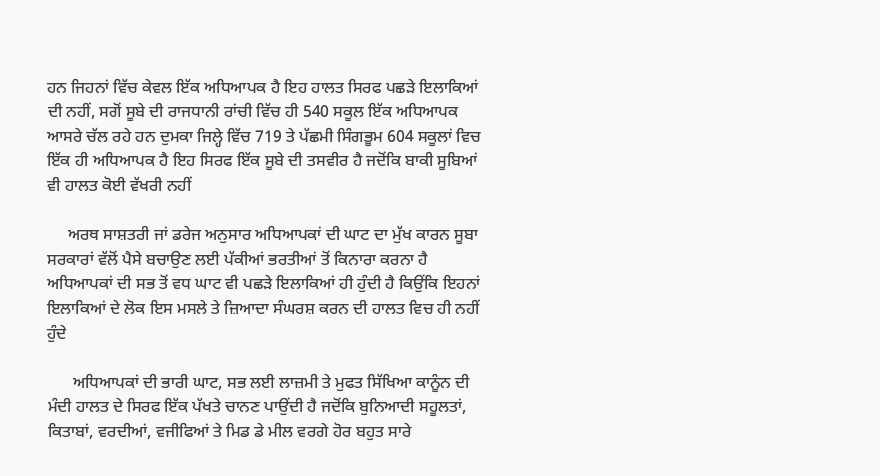ਹਨ ਜਿਹਨਾਂ ਵਿੱਚ ਕੇਵਲ ਇੱਕ ਅਧਿਆਪਕ ਹੈ ਇਹ ਹਾਲਤ ਸਿਰਫ ਪਛੜੇ ਇਲਾਕਿਆਂ ਦੀ ਨਹੀਂ, ਸਗੋਂ ਸੂਬੇ ਦੀ ਰਾਜਧਾਨੀ ਰਾਂਚੀ ਵਿੱਚ ਹੀ 540 ਸਕੂਲ ਇੱਕ ਅਧਿਆਪਕ ਆਸਰੇ ਚੱਲ ਰਹੇ ਹਨ ਦੁਮਕਾ ਜਿਲ੍ਹੇ ਵਿੱਚ 719 ਤੇ ਪੱਛਮੀ ਸਿੰਗਭੂਮ 604 ਸਕੂਲਾਂ ਵਿਚ ਇੱਕ ਹੀ ਅਧਿਆਪਕ ਹੈ ਇਹ ਸਿਰਫ ਇੱਕ ਸੂਬੇ ਦੀ ਤਸਵੀਰ ਹੈ ਜਦੋਂਕਿ ਬਾਕੀ ਸੂਬਿਆਂ ਵੀ ਹਾਲਤ ਕੋਈ ਵੱਖਰੀ ਨਹੀਂ

     ਅਰਥ ਸਾਸ਼ਤਰੀ ਜਾਂ ਡਰੇਜ ਅਨੁਸਾਰ ਅਧਿਆਪਕਾਂ ਦੀ ਘਾਟ ਦਾ ਮੁੱਖ ਕਾਰਨ ਸੂਬਾ ਸਰਕਾਰਾਂ ਵੱਲੋਂ ਪੈਸੇ ਬਚਾਉਣ ਲਈ ਪੱਕੀਆਂ ਭਰਤੀਆਂ ਤੋਂ ਕਿਨਾਰਾ ਕਰਨਾ ਹੈ ਅਧਿਆਪਕਾਂ ਦੀ ਸਭ ਤੋਂ ਵਧ ਘਾਟ ਵੀ ਪਛੜੇ ਇਲਾਕਿਆਂ ਹੀ ਹੁੰਦੀ ਹੈ ਕਿਉਂਕਿ ਇਹਨਾਂ ਇਲਾਕਿਆਂ ਦੇ ਲੋਕ ਇਸ ਮਸਲੇ ਤੇ ਜ਼ਿਆਦਾ ਸੰਘਰਸ਼ ਕਰਨ ਦੀ ਹਾਲਤ ਵਿਚ ਹੀ ਨਹੀਂ ਹੁੰਦੇ

      ਅਧਿਆਪਕਾਂ ਦੀ ਭਾਰੀ ਘਾਟ, ਸਭ ਲਈ ਲਾਜ਼ਮੀ ਤੇ ਮੁਫਤ ਸਿੱਖਿਆ ਕਾਨੂੰਨ ਦੀ ਮੰਦੀ ਹਾਲਤ ਦੇ ਸਿਰਫ ਇੱਕ ਪੱਖਤੇ ਚਾਨਣ ਪਾਉਂਦੀ ਹੈ ਜਦੋਂਕਿ ਬੁਨਿਆਦੀ ਸਹੂਲਤਾਂ, ਕਿਤਾਬਾਂ, ਵਰਦੀਆਂ, ਵਜੀਫਿਆਂ ਤੇ ਮਿਡ ਡੇ ਮੀਲ ਵਰਗੇ ਹੋਰ ਬਹੁਤ ਸਾਰੇ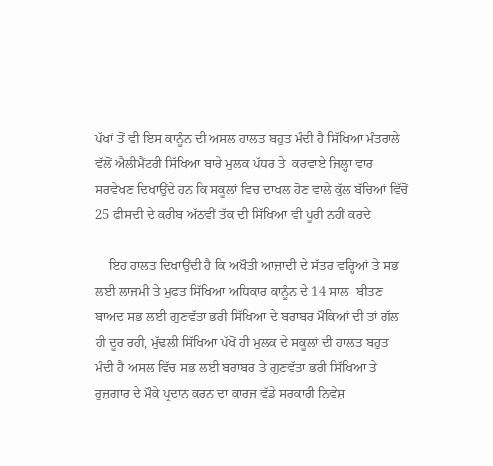ਪੱਖਾਂ ਤੋਂ ਵੀ ਇਸ ਕਾਨੂੰਨ ਦੀ ਅਸਲ ਹਾਲਤ ਬਹੁਤ ਮੰਦੀ ਹੈ ਸਿੱਖਿਆ ਮੰਤਰਾਲੇ ਵੱਲੋਂ ਐਲੀਮੈਂਟਰੀ ਸਿੱਖਿਆ ਬਾਰੇ ਮੁਲਕ ਪੱਧਰ ਤੇ  ਕਰਵਾਏ ਜਿਲ੍ਹਾ ਵਾਰ ਸਰਵੇਖਣ ਦਿਖਾਉਂਦੇ ਹਨ ਕਿ ਸਕੂਲਾਂ ਵਿਚ ਦਾਖਲ ਹੋਣ ਵਾਲੇ ਕੁੱਲ ਬੱਚਿਆਂ ਵਿੱਚੋਂ 25 ਫੀਸਦੀ ਦੇ ਕਰੀਬ ਅੱਠਵੀਂ ਤੱਕ ਦੀ ਸਿੱਖਿਆ ਵੀ ਪੂਰੀ ਨਹੀਂ ਕਰਦੇ

    ਇਹ ਹਾਲਤ ਦਿਖਾਉਂਦੀ ਹੈ ਕਿ ਅਖੌਤੀ ਆਜ਼ਾਦੀ ਦੇ ਸੱਤਰ ਵਰ੍ਹਿਆਂ ਤੇ ਸਭ ਲਈ ਲਾਜਮੀ ਤੇ ਮੁਫਤ ਸਿੱਖਿਆ ਅਧਿਕਾਰ ਕਾਨੂੰਨ ਦੇ 14 ਸਾਲ  ਬੀਤਣ ਬਾਅਦ ਸਭ ਲਈ ਗੁਣਵੱਤਾ ਭਰੀ ਸਿੱਖਿਆ ਦੇ ਬਰਾਬਰ ਮੌਕਿਆਂ ਦੀ ਤਾਂ ਗੱਲ ਹੀ ਦੂਰ ਰਹੀ, ਮੁੱਢਲੀ ਸਿੱਖਿਆ ਪੱਖੋਂ ਹੀ ਮੁਲਕ ਦੇ ਸਕੂਲਾਂ ਦੀ ਹਾਲਤ ਬਹੁਤ ਮੰਦੀ ਹੈ ਅਸਲ ਵਿੱਚ ਸਭ ਲਈ ਬਰਾਬਰ ਤੇ ਗੁਣਵੱਤਾ ਭਰੀ ਸਿੱਖਿਆ ਤੇ ਰੁਜ਼ਗਾਰ ਦੇ ਮੌਕੇ ਪ੍ਰਦਾਨ ਕਰਨ ਦਾ ਕਾਰਜ ਵੱਡੇ ਸਰਕਾਰੀ ਨਿਵੇਸ਼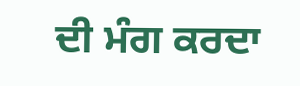ਦੀ ਮੰਗ ਕਰਦਾ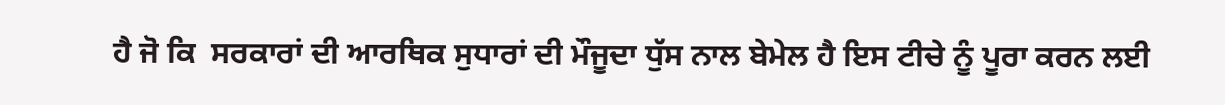ਹੈ ਜੋ ਕਿ  ਸਰਕਾਰਾਂ ਦੀ ਆਰਥਿਕ ਸੁਧਾਰਾਂ ਦੀ ਮੌਜੂਦਾ ਧੁੱਸ ਨਾਲ ਬੇਮੇਲ ਹੈ ਇਸ ਟੀਚੇ ਨੂੰ ਪੂਰਾ ਕਰਨ ਲਈ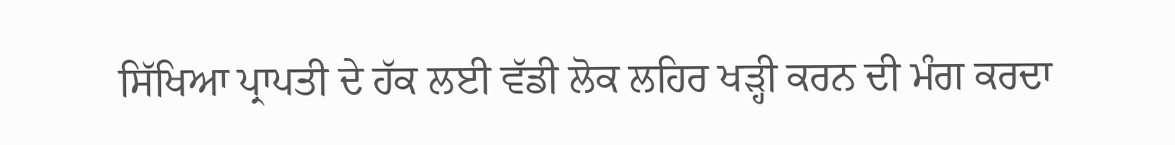ਸਿੱਖਿਆ ਪ੍ਰਾਪਤੀ ਦੇ ਹੱਕ ਲਈ ਵੱਡੀ ਲੋਕ ਲਹਿਰ ਖੜ੍ਹੀ ਕਰਨ ਦੀ ਮੰਗ ਕਰਦਾ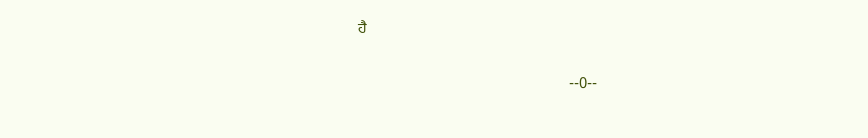ਹੈ

                                                      --0--